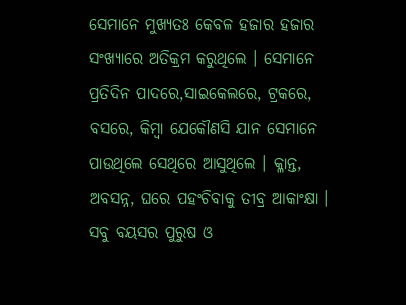ସେମାନେ ମୁଖ୍ୟତଃ କେବଳ ହଜାର ହଜାର ସଂଖ୍ୟାରେ ଅତିକ୍ରମ କରୁଥିଲେ । ସେମାନେ ପ୍ରତିଦିନ ପାଦରେ,ସାଇକେଲରେ, ଟ୍ରକରେ, ବସରେ, କିମ୍ବା ଯେକୌଣସି ଯାନ ସେମାନେ ପାଉଥିଲେ ସେଥିରେ ଆସୁଥିଲେ । କ୍ଳାନ୍ତ, ଅବସନ୍ନ, ଘରେ ପହଂଚିବାକୁ ତୀବ୍ର ଆକାଂକ୍ଷା । ସବୁ ବୟସର ପୁରୁଷ ଓ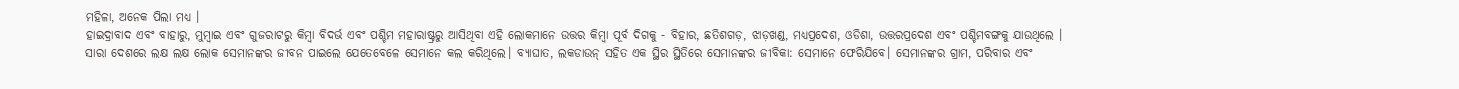ମହିଳା, ଅନେକ ପିଲା ମଧ୍ୟ ।
ହାଇଦ୍ରାବାଦ ଏବଂ ବାହାରୁ, ମୁମ୍ବାଇ ଏବଂ ଗୁଜରାଟରୁ କିମ୍ୱା ବିଦର୍ଭ ଏବଂ ପଶ୍ଚିମ ମହାରାଷ୍ଟ୍ରରୁ ଆସିଥିବା ଏହି ଲୋକମାନେ ଉତ୍ତର କିମ୍ୱା ପୂର୍ବ ଦିଗକୁ - ବିହାର, ଛତିଶଗଡ଼, ଝାଡ଼ଖଣ୍ଡ, ମଧ୍ୟପ୍ରଦେଶ, ଓଡିଶା, ଉତ୍ତରପ୍ରଦେଶ ଏବଂ ପଶ୍ଚିମବଙ୍ଗକୁ ଯାଉଥିଲେ ।
ସାରା ଦେଶରେ ଲକ୍ଷ ଲକ୍ଷ ଲୋକ ସେମାନଙ୍କର ଜୀବନ ପାଇଲେ ଯେତେବେଳେ ସେମାନେ କଲ କରିଥିଲେ। ବ୍ୟାଘାତ, ଲକଡାଉନ୍ ସହିତ ଏକ ସ୍ଥିର ସ୍ଥିତିରେ ସେମାନଙ୍କର ଜୀବିକା: ସେମାନେ ଫେରିଯିବେ। ସେମାନଙ୍କର ଗ୍ରାମ, ପରିବାର ଏବଂ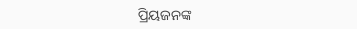ପ୍ରିୟଜନଙ୍କ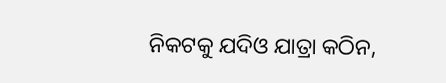ନିକଟକୁ ଯଦିଓ ଯାତ୍ରା କଠିନ,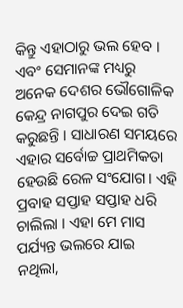କିନ୍ତୁ ଏହାଠାରୁ ଭଲ ହେବ ।
ଏବଂ ସେମାନଙ୍କ ମଧ୍ୟରୁ ଅନେକ ଦେଶର ଭୌଗୋଳିକ କେନ୍ଦ୍ର ନାଗପୁର ଦେଇ ଗତି କରୁଛନ୍ତି । ସାଧାରଣ ସମୟରେ ଏହାର ସର୍ବୋଚ୍ଚ ପ୍ରାଥମିକତା ହେଉଛି ରେଳ ସଂଯୋଗ। ଏହି ପ୍ରବାହ ସପ୍ତାହ ସପ୍ତାହ ଧରି ଚାଲିଲା । ଏହା ମେ ମାସ ପର୍ଯ୍ୟନ୍ତ ଭଲରେ ଯାଇ ନଥିଲା,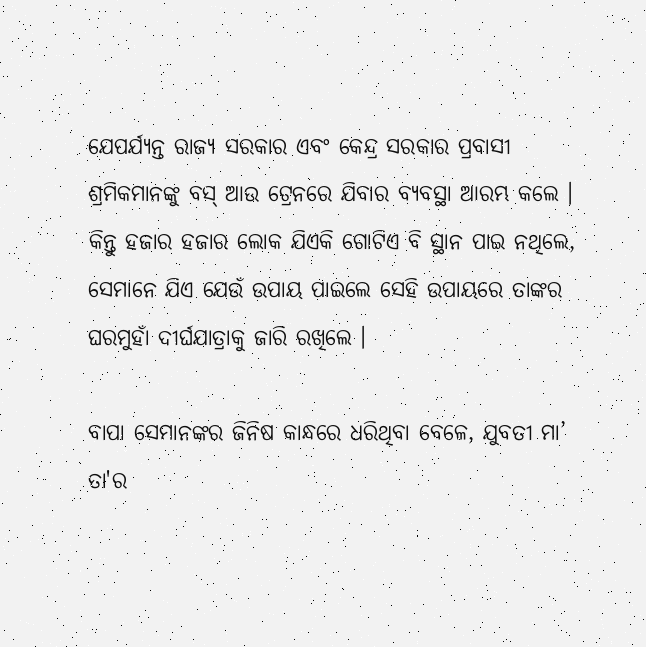ଯେପର୍ଯ୍ୟନ୍ତ ରାଜ୍ୟ ସରକାର ଏବଂ କେନ୍ଦ୍ର ସରକାର ପ୍ରବାସୀ ଶ୍ରମିକମାନଙ୍କୁ ବସ୍ ଆଉ ଟ୍ରେନରେ ଯିବାର ବ୍ୟବସ୍ଥା ଆରମ୍ଭ କଲେ । କିନ୍ତୁ ହଜାର ହଜାର ଲୋକ ଯିଏକି ଗୋଟିଏ ବି ସ୍ଥାନ ପାଇ ନଥିଲେ, ସେମାନେ ଯିଏ ଯେଉଁ ଉପାୟ ପାଇଲେ ସେହି ଉପାୟରେ ତାଙ୍କର ଘରମୁହାଁ ଦୀର୍ଘଯାତ୍ରାକୁ ଜାରି ରଖିଲେ ।

ବାପା ସେମାନଙ୍କର ଜିନିଷ କାନ୍ଧରେ ଧରିଥିବା ବେଳେ, ଯୁବତୀ ମା’ ତା'ର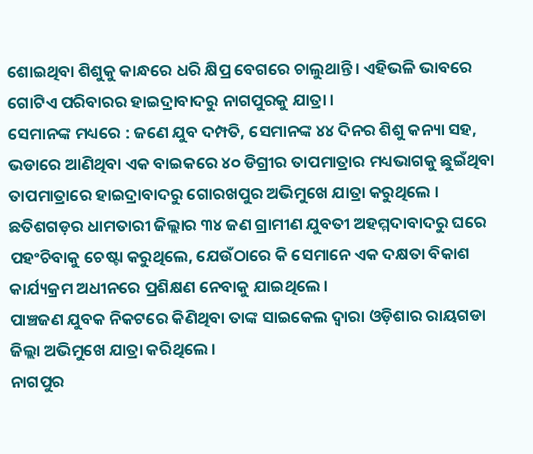ଶୋଇଥିବା ଶିଶୁକୁ କାନ୍ଧରେ ଧରି କ୍ଷିପ୍ର ବେଗରେ ଚାଲୁଥାନ୍ତି । ଏହିଭଳି ଭାବରେ ଗୋଟିଏ ପରିବାରର ହାଇଦ୍ରାବାଦରୁ ନାଗପୁରକୁ ଯାତ୍ରା ।
ସେମାନଙ୍କ ମଧ୍ୟରେ : ଜଣେ ଯୁବ ଦମ୍ପତି, ସେମାନଙ୍କ ୪୪ ଦିନର ଶିଶୁ କନ୍ୟା ସହ, ଭଡାରେ ଆଣିଥିବା ଏକ ବାଇକରେ ୪୦ ଡିଗ୍ରୀର ତାପମାତ୍ରାର ମଧ୍ୟଭାଗକୁ ଛୁଇଁଥିବା ତାପମାତ୍ରାରେ ହାଇଦ୍ରାବାଦରୁ ଗୋରଖପୁର ଅଭିମୁଖେ ଯାତ୍ରା କରୁଥିଲେ ।
ଛତିଶଗଡ଼ର ଧାମତାରୀ ଜିଲ୍ଲାର ୩୪ ଜଣ ଗ୍ରାମୀଣ ଯୁବତୀ ଅହମ୍ମଦାବାଦରୁ ଘରେ ପହଂଚିବାକୁ ଚେଷ୍ଟା କରୁଥିଲେ, ଯେଉଁଠାରେ କି ସେମାନେ ଏକ ଦକ୍ଷତା ବିକାଶ କାର୍ଯ୍ୟକ୍ରମ ଅଧୀନରେ ପ୍ରଶିକ୍ଷଣ ନେବାକୁ ଯାଇଥିଲେ ।
ପାଞ୍ଚଜଣ ଯୁବକ ନିକଟରେ କିଣିଥିବା ତାଙ୍କ ସାଇକେଲ ଦ୍ୱାରା ଓଡ଼ିଶାର ରାୟଗଡା ଜିଲ୍ଲା ଅଭିମୁଖେ ଯାତ୍ରା କରିଥିଲେ ।
ନାଗପୁର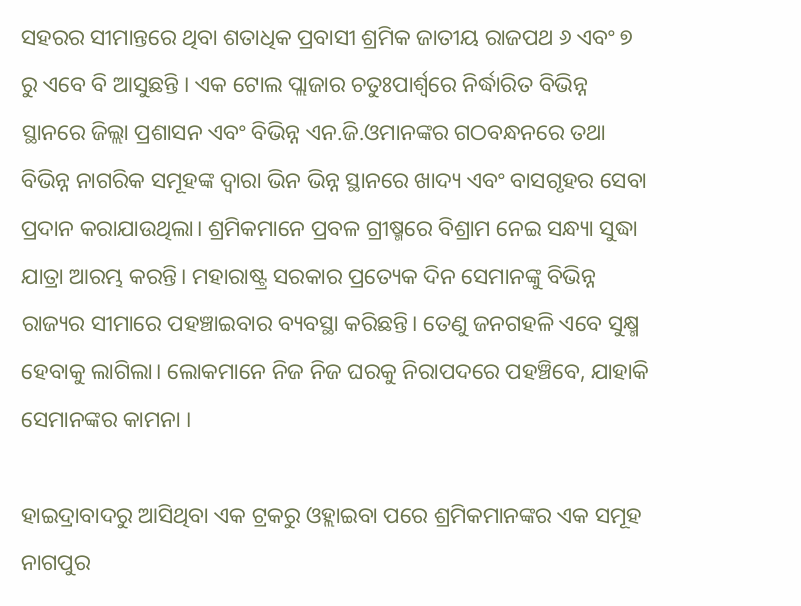ସହରର ସୀମାନ୍ତରେ ଥିବା ଶତାଧିକ ପ୍ରବାସୀ ଶ୍ରମିକ ଜାତୀୟ ରାଜପଥ ୬ ଏବଂ ୭ ରୁ ଏବେ ବି ଆସୁଛନ୍ତି । ଏକ ଟୋଲ ପ୍ଲାଜାର ଚତୁଃପାର୍ଶ୍ଵରେ ନିର୍ଦ୍ଧାରିତ ବିଭିନ୍ନ ସ୍ଥାନରେ ଜିଲ୍ଲା ପ୍ରଶାସନ ଏବଂ ବିଭିନ୍ନ ଏନ.ଜି.ଓମାନଙ୍କର ଗଠବନ୍ଧନରେ ତଥା ବିଭିନ୍ନ ନାଗରିକ ସମୂହଙ୍କ ଦ୍ୱାରା ଭିନ ଭିନ୍ନ ସ୍ଥାନରେ ଖାଦ୍ୟ ଏବଂ ବାସଗୃହର ସେବା ପ୍ରଦାନ କରାଯାଉଥିଲା। ଶ୍ରମିକମାନେ ପ୍ରବଳ ଗ୍ରୀଷ୍ମରେ ବିଶ୍ରାମ ନେଇ ସନ୍ଧ୍ୟା ସୁଦ୍ଧା ଯାତ୍ରା ଆରମ୍ଭ କରନ୍ତି। ମହାରାଷ୍ଟ୍ର ସରକାର ପ୍ରତ୍ୟେକ ଦିନ ସେମାନଙ୍କୁ ବିଭିନ୍ନ ରାଜ୍ୟର ସୀମାରେ ପହଞ୍ଚାଇବାର ବ୍ୟବସ୍ଥା କରିଛନ୍ତି। ତେଣୁ ଜନଗହଳି ଏବେ ସୁକ୍ଷ୍ମ ହେବାକୁ ଲାଗିଲା। ଲୋକମାନେ ନିଜ ନିଜ ଘରକୁ ନିରାପଦରେ ପହଞ୍ଚିବେ, ଯାହାକି ସେମାନଙ୍କର କାମନା ।

ହାଇଦ୍ରାବାଦରୁ ଆସିଥିବା ଏକ ଟ୍ରକରୁ ଓହ୍ଲାଇବା ପରେ ଶ୍ରମିକମାନଙ୍କର ଏକ ସମୂହ ନାଗପୁର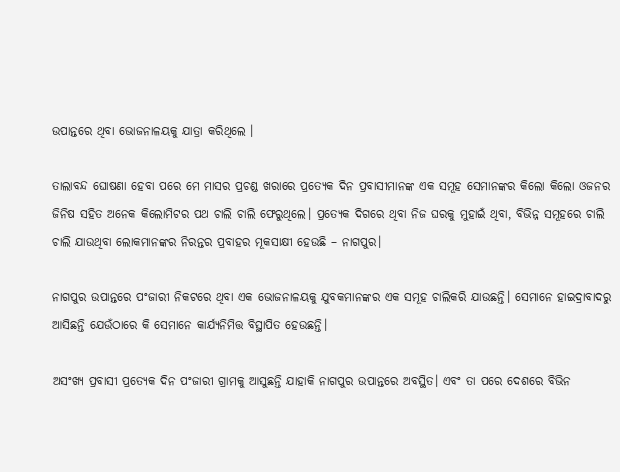ଉପାନ୍ତରେ ଥିବା ଭୋଜନାଳୟକୁ ଯାତ୍ରା କରିଥିଲେ ।

ତାଲାବନ୍ଦ ଘୋଷଣା ହେବା ପରେ ମେ ମାସର ପ୍ରଚଣ୍ଡ ଖରାରେ ପ୍ରତ୍ୟେକ ଦିନ ପ୍ରବାସୀମାନଙ୍କ ଏକ ସମୂହ ସେମାନଙ୍କର କିଲୋ କିଲୋ ଓଜନର ଜିନିଷ ସହିତ ଅନେକ କିଲୋମିଟର ପଥ ଚାଲି ଚାଲି ଫେରୁଥିଲେ। ପ୍ରତ୍ୟେକ ଦିଗରେ ଥିବା ନିଜ ଘରକୁ ମୁହାଇଁ ଥିବା, ବିଭିନ୍ନ ସମୂହରେ ଚାଲି ଚାଲି ଯାଉଥିବା ଲୋକମାନଙ୍କର ନିରନ୍ତର ପ୍ରବାହର ମୂକସାକ୍ଷୀ ହେଉଛି – ନାଗପୁର।

ନାଗପୁର ଉପାନ୍ତରେ ପଂଜାରୀ ନିକଟରେ ଥିବା ଏକ ଭୋଜନାଳୟକୁ ଯୁବକମାନଙ୍କର ଏକ ସମୂହ ଚାଲିକରି ଯାଉଛନ୍ତି। ସେମାନେ ହାଇଦ୍ରାବାଦରୁ ଆସିଛନ୍ତି ଯେଉଁଠାରେ କି ସେମାନେ କାର୍ଯ୍ୟନିମିତ୍ତ ବିସ୍ଥାପିତ ହେଉଛନ୍ତି।

ଅସଂଖ୍ୟ ପ୍ରବାସୀ ପ୍ରତ୍ୟେକ ଦିନ ପଂଜାରୀ ଗ୍ରାମକୁ ଆସୁଛନ୍ତି ଯାହାକି ନାଗପୁର ଉପାନ୍ତରେ ଅବସ୍ଥିତ। ଏବଂ ତା ପରେ ଦେଶରେ ବିଭିନ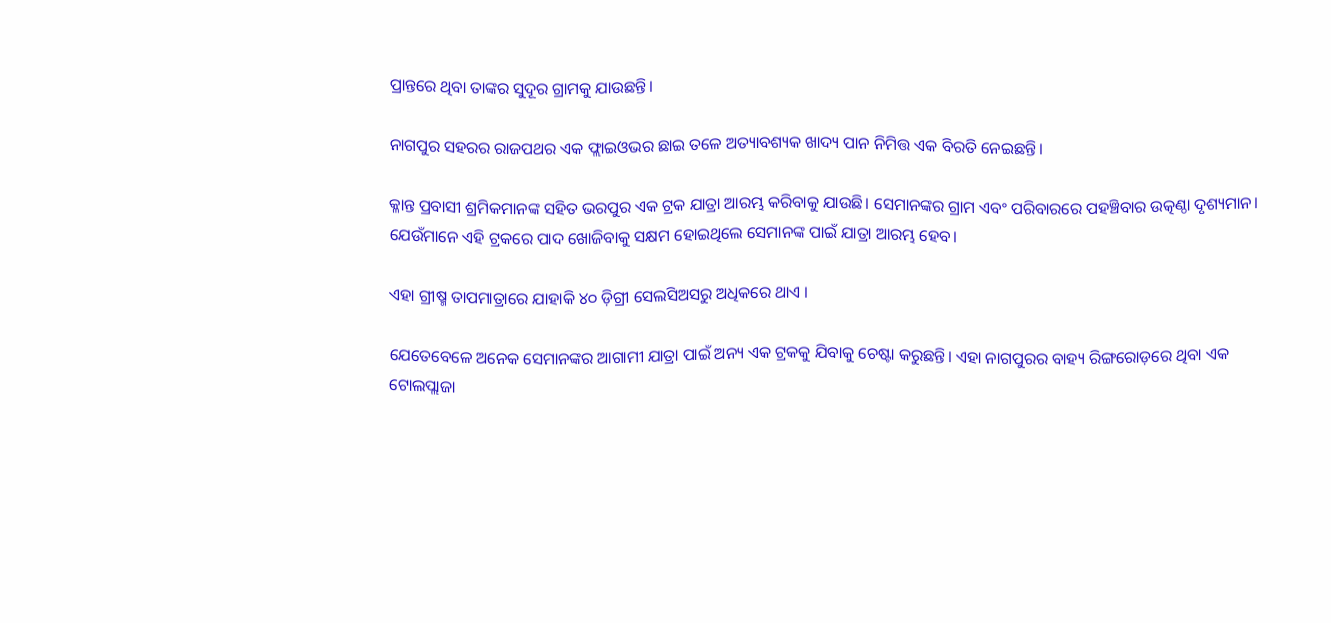ପ୍ରାନ୍ତରେ ଥିବା ତାଙ୍କର ସୁଦୂର ଗ୍ରାମକୁ ଯାଉଛନ୍ତି।

ନାଗପୁର ସହରର ରାଜପଥର ଏକ ଫ୍ଲାଇଓଭର ଛାଇ ତଳେ ଅତ୍ୟାବଶ୍ୟକ ଖାଦ୍ୟ ପାନ ନିମିତ୍ତ ଏକ ବିରତି ନେଇଛନ୍ତି।

କ୍ଳାନ୍ତ ପ୍ରବାସୀ ଶ୍ରମିକମାନଙ୍କ ସହିତ ଭରପୁର ଏକ ଟ୍ରକ ଯାତ୍ରା ଆରମ୍ଭ କରିବାକୁ ଯାଉଛି। ସେମାନଙ୍କର ଗ୍ରାମ ଏବଂ ପରିବାରରେ ପହଞ୍ଚିବାର ଉତ୍କଣ୍ଠା ଦୃଶ୍ୟମାନ। ଯେଉଁମାନେ ଏହି ଟ୍ରକରେ ପାଦ ଖୋଜିବାକୁ ସକ୍ଷମ ହୋଇଥିଲେ ସେମାନଙ୍କ ପାଇଁ ଯାତ୍ରା ଆରମ୍ଭ ହେବ।

ଏହା ଗ୍ରୀଷ୍ମ ତାପମାତ୍ରାରେ ଯାହାକି ୪୦ ଡ଼ିଗ୍ରୀ ସେଲସିଅସରୁ ଅଧିକରେ ଥାଏ ।

ଯେତେବେଳେ ଅନେକ ସେମାନଙ୍କର ଆଗାମୀ ଯାତ୍ରା ପାଇଁ ଅନ୍ୟ ଏକ ଟ୍ରକକୁ ଯିବାକୁ ଚେଷ୍ଟା କରୁଛନ୍ତି। ଏହା ନାଗପୁରର ବାହ୍ୟ ରିଙ୍ଗରୋଡ଼ରେ ଥିବା ଏକ ଟୋଲପ୍ଲାଜା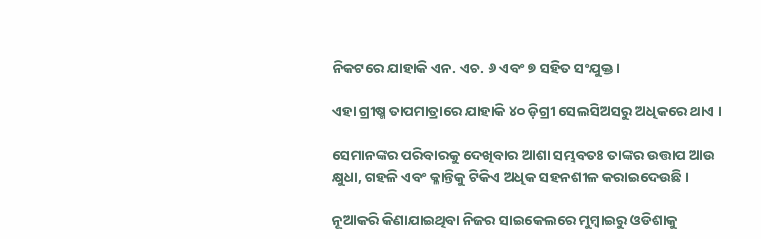ନିକଟରେ ଯାହାକି ଏନ. ଏଚ. ୬ ଏବଂ ୭ ସହିତ ସଂଯୁକ୍ତ।

ଏହା ଗ୍ରୀଷ୍ମ ତାପମାତ୍ରାରେ ଯାହାକି ୪୦ ଡ଼ିଗ୍ରୀ ସେଲସିଅସରୁ ଅଧିକରେ ଥାଏ ।

ସେମାନଙ୍କର ପରିବାରକୁ ଦେଖିବାର ଆଶା ସମ୍ଭବତଃ ତାଙ୍କର ଉତ୍ତାପ ଆଉ କ୍ଷୁଧା, ଗହଳି ଏବଂ କ୍ଳାନ୍ତିକୁ ଟିକିଏ ଅଧିକ ସହନଶୀଳ କରାଇଦେଉଛି ।

ନୂଆକରି କିଣାଯାଇଥିବା ନିଜର ସାଇକେଲରେ ମୁମ୍ବାଇରୁ ଓଡିଶାକୁ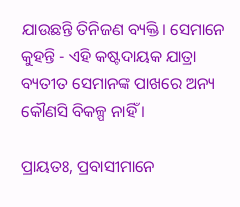ଯାଉଛନ୍ତି ତିନିଜଣ ବ୍ୟକ୍ତି। ସେମାନେ କୁହନ୍ତି - ଏହି କଷ୍ଟଦାୟକ ଯାତ୍ରା ବ୍ୟତୀତ ସେମାନଙ୍କ ପାଖରେ ଅନ୍ୟ କୌଣସି ବିକଳ୍ପ ନାହିଁ ।

ପ୍ରାୟତଃ, ପ୍ରବାସୀମାନେ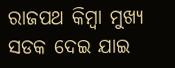ରାଜପଥ କିମ୍ବା ମୁଖ୍ୟ ସଡକ ଦେଇ ଯାଇ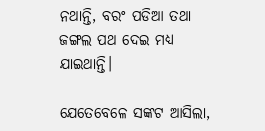ନଥାନ୍ତି, ବରଂ ପଡିଆ ତଥା ଜଙ୍ଗଲ ପଥ ଦେଇ ମଧ୍ୟ ଯାଇଥାନ୍ତି।

ଯେତେବେଳେ ସଙ୍କଟ ଆସିଲା,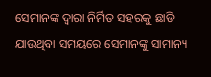ସେମାନଙ୍କ ଦ୍ୱାରା ନିର୍ମିତ ସହରକୁ ଛାଡି ଯାଉଥିବା ସମୟରେ ସେମାନଙ୍କୁ ସାମାନ୍ୟ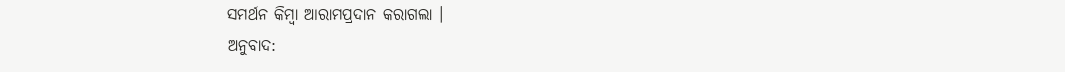ସମର୍ଥନ କିମ୍ବା ଆରାମପ୍ରଦାନ କରାଗଲା ।
ଅନୁବାଦ: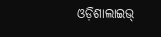ଓଡ଼ିଶାଲାଇଭ୍